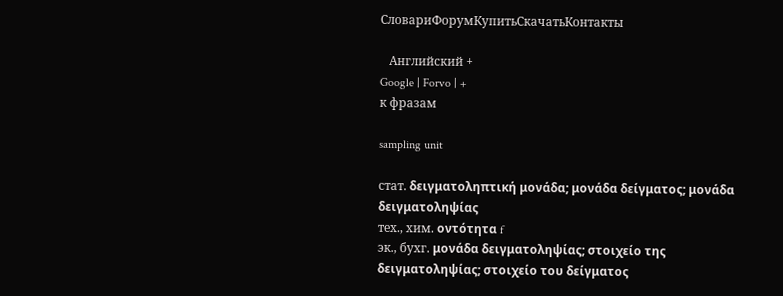СловариФорумКупитьСкачатьКонтакты

   Английский +
Google | Forvo | +
к фразам

sampling unit

стат. δειγματοληπτική μονάδα; μονάδα δείγματος; μονάδα δειγματοληψίας
тех., хим. οντότητα f
эк., бухг. μoνάδα δειγματoληψίας; στοιχείο της δειγματοληψίας; στοιχείο του δείγματος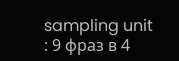sampling unit
: 9 фраз в 4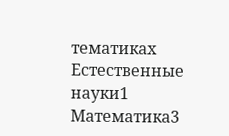тематиках
Естественные науки1
Математика3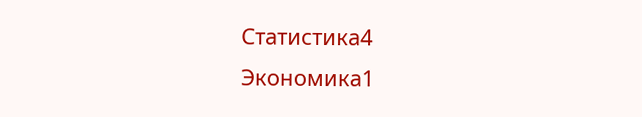Статистика4
Экономика1